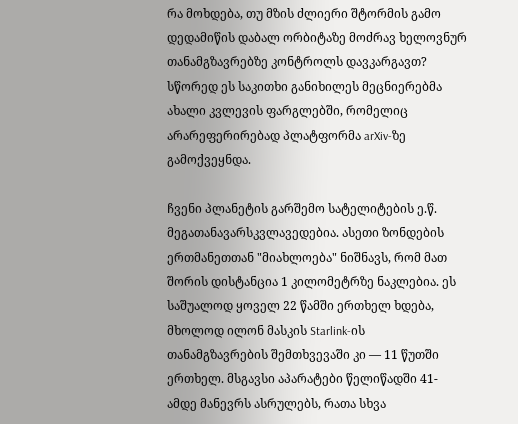რა მოხდება, თუ მზის ძლიერი შტორმის გამო დედამიწის დაბალ ორბიტაზე მოძრავ ხელოვნურ თანამგზავრებზე კონტროლს დავკარგავთ? სწორედ ეს საკითხი განიხილეს მეცნიერებმა ახალი კვლევის ფარგლებში, რომელიც არარეფერირებად პლატფორმა arXiv-ზე გამოქვეყნდა.

ჩვენი პლანეტის გარშემო სატელიტების ე.წ. მეგათანავარსკვლავედებია. ასეთი ზონდების ერთმანეთთან "მიახლოება" ნიშნავს, რომ მათ შორის დისტანცია 1 კილომეტრზე ნაკლებია. ეს საშუალოდ ყოველ 22 წამში ერთხელ ხდება, მხოლოდ ილონ მასკის Starlink-ის თანამგზავრების შემთხვევაში კი — 11 წუთში ერთხელ. მსგავსი აპარატები წელიწადში 41-ამდე მანევრს ასრულებს, რათა სხვა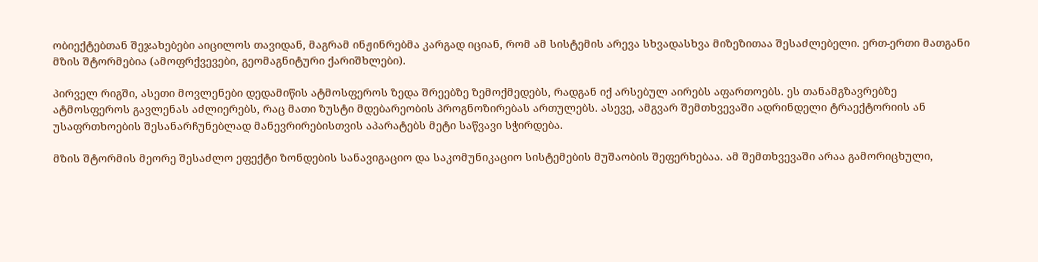ობიექტებთან შეჯახებები აიცილოს თავიდან, მაგრამ ინჟინრებმა კარგად იციან, რომ ამ სისტემის არევა სხვადასხვა მიზეზითაა შესაძლებელი. ერთ-ერთი მათგანი მზის შტორმებია (ამოფრქვევები, გეომაგნიტური ქარიშხლები).

პირველ რიგში, ასეთი მოვლენები დედამიწის ატმოსფეროს ზედა შრეებზე ზემოქმედებს, რადგან იქ არსებულ აირებს აფართოებს. ეს თანამგზავრებზე ატმოსფეროს გავლენას აძლიერებს, რაც მათი ზუსტი მდებარეობის პროგნოზირებას ართულებს. ასევე, ამგვარ შემთხვევაში ადრინდელი ტრაექტორიის ან უსაფრთხოების შესანარჩუნებლად მანევრირებისთვის აპარატებს მეტი საწვავი სჭირდება.

მზის შტორმის მეორე შესაძლო ეფექტი ზონდების სანავიგაციო და საკომუნიკაციო სისტემების მუშაობის შეფერხებაა. ამ შემთხვევაში არაა გამორიცხული,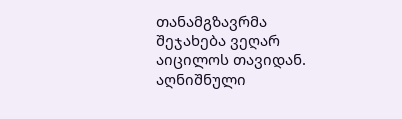თანამგზავრმა შეჯახება ვეღარ აიცილოს თავიდან. აღნიშნული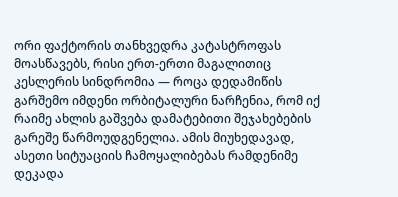ორი ფაქტორის თანხვედრა კატასტროფას მოასწავებს, რისი ერთ-ერთი მაგალითიც კესლერის სინდრომია — როცა დედამიწის გარშემო იმდენი ორბიტალური ნარჩენია, რომ იქ რაიმე ახლის გაშვება დამატებითი შეჯახებების გარეშე წარმოუდგენელია. ამის მიუხედავად, ასეთი სიტუაციის ჩამოყალიბებას რამდენიმე დეკადა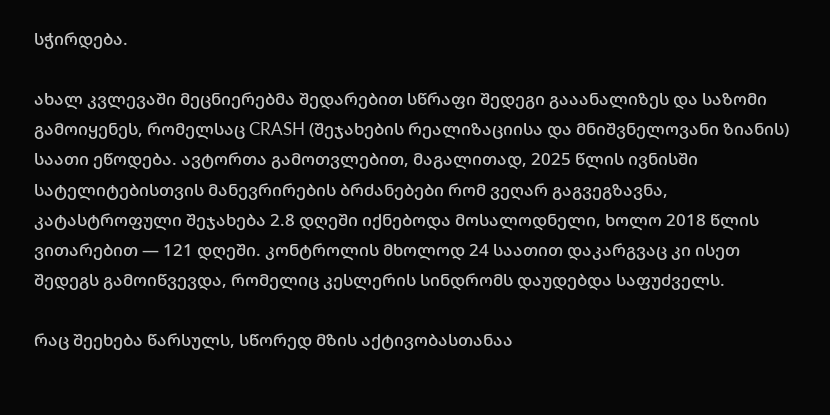სჭირდება.

ახალ კვლევაში მეცნიერებმა შედარებით სწრაფი შედეგი გააანალიზეს და საზომი გამოიყენეს, რომელსაც CRASH (შეჯახების რეალიზაციისა და მნიშვნელოვანი ზიანის) საათი ეწოდება. ავტორთა გამოთვლებით, მაგალითად, 2025 წლის ივნისში სატელიტებისთვის მანევრირების ბრძანებები რომ ვეღარ გაგვეგზავნა, კატასტროფული შეჯახება 2.8 დღეში იქნებოდა მოსალოდნელი, ხოლო 2018 წლის ვითარებით — 121 დღეში. კონტროლის მხოლოდ 24 საათით დაკარგვაც კი ისეთ შედეგს გამოიწვევდა, რომელიც კესლერის სინდრომს დაუდებდა საფუძველს.

რაც შეეხება წარსულს, სწორედ მზის აქტივობასთანაა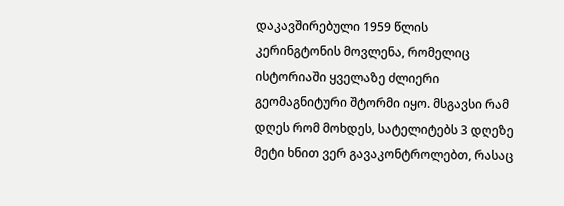დაკავშირებული 1959 წლის კერინგტონის მოვლენა, რომელიც ისტორიაში ყველაზე ძლიერი გეომაგნიტური შტორმი იყო. მსგავსი რამ დღეს რომ მოხდეს, სატელიტებს 3 დღეზე მეტი ხნით ვერ გავაკონტროლებთ, რასაც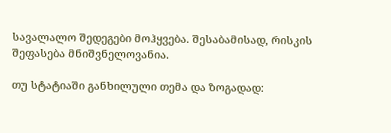სავალალო შედეგები მოჰყვება. შესაბამისად, რისკის შეფასება მნიშვნელოვანია.

თუ სტატიაში განხილული თემა და ზოგადად: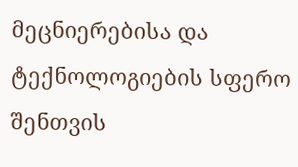მეცნიერებისა და ტექნოლოგიების სფერო შენთვის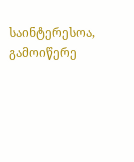საინტერესოა, გამოიწერე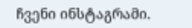ჩვენი ინსტაგრამი.